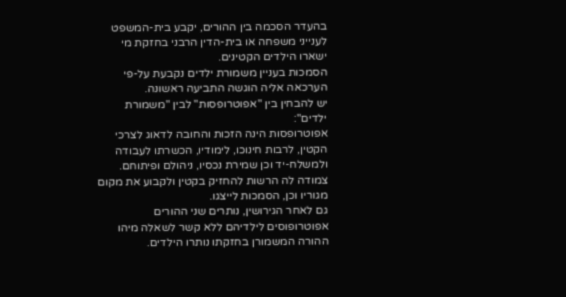בהעדר הסכמה בין ההורים, יקבע בית-המשפט לענייני משפחה או בית-הדין הרבני בחזקת מי ישארו הילדים הקטינים.
הסמכות בעניין משמורת ילדים נקבעת על-פי הערכאה אליה הוגשה התביעה ראשונה.
יש להבחין בין "אפוטרופסות" לבין "משמורת ילדים":
אפוטרופסות הינה הזכות והחובה לדאוג לצרכי הקטין, לרבות חינוכו, לימודיו, הכשרתו לעבודה ולמשלח-יד וכן שמירת נכסיו, ניהולם ופיתוחם. צמודה לה הרשות להחזיק בקטין ולקבוע את מקום מגוריו וכן, הסמכות לייצגו.
גם לאחר הגירושין, נותרים שני ההורים אפוטרופוסים לילדיהם ללא קשר לשאלה מיהו ההורה המשמורן בחזקתו נותרו הילדים.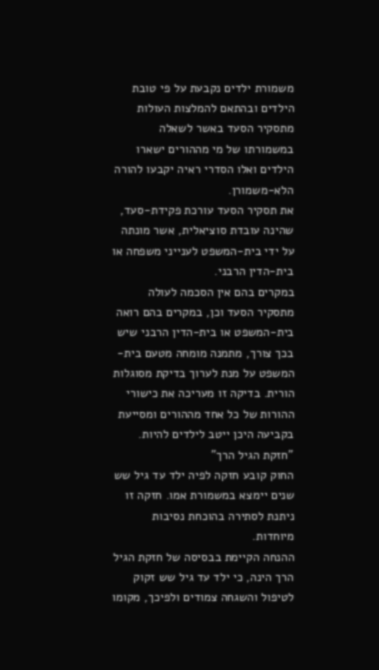משמורת ילדים נקבעת על פי טובת הילדים ובהתאם להמלצות העולות מתסקיר הסעד באשר לשאלה במשמורתו של מי מההורים ישארו הילדים ואלו הסדרי ראיה יקבעו להורה הלא-משמורן.
את תסקיר הסעד עורכת פקידת-סעד, שהינה עובדת סוציאלית, אשר מונתה על ידי בית-המשפט לענייני משפחה או בית-הדין הרבני.
במקרים בהם אין הסכמה לעולה מתסקיר הסעד וכן, במקרים בהם רואה בית-המשפט או בית-הדין הרבני שיש בכך צורך, מתמנה מומחה מטעם בית-המשפט על מנת לערוך בדיקת מסוגלות הורית. בדיקה זו מעריכה את כישורי ההורות של כל אחד מההורים ומסייעת בקביעה היכן ייטב לילדים להיות.
"חזקת הגיל הרך"
החוק קובע חזקה לפיה ילד עד גיל שש שנים יימצא במשמורת אמו. חזקה זו ניתנת לסתירה בהוכחת נסיבות מיוחדות.
ההנחה הקיימת בבסיסה של חזקת הגיל הרך הינה, כי ילד עד גיל שש זקוק לטיפול והשגחה צמודים ולפיכך, מקומו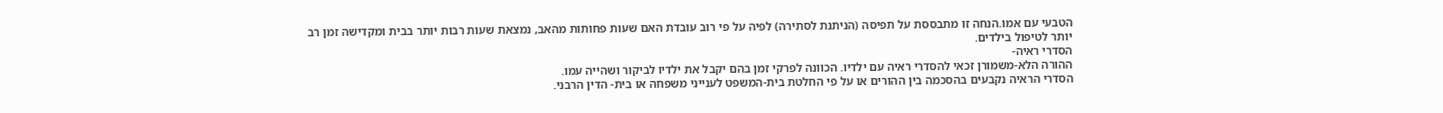הטבעי עם אמו.הנחה זו מתבססת על תפיסה (הניתנת לסתירה) לפיה על פי רוב עובדת האם שעות פחותות מהאב, נמצאת שעות רבות יותר בבית ומקדישה זמן רב יותר לטיפול בילדים.
הסדרי ראיה-
ההורה הלא-משמורן זכאי להסדרי ראיה עם ילדיו. הכוונה לפרקי זמן בהם יקבל את ילדיו לביקור ושהייה עמו.
הסדרי הראיה נקבעים בהסכמה בין ההורים או על פי החלטת בית-המשפט לענייני משפחה או בית- הדין הרבני.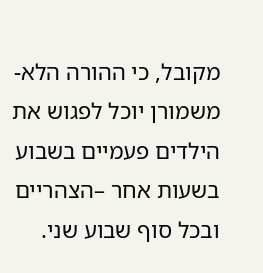מקובל, כי ההורה הלא-משמורן יוכל לפגוש את הילדים פעמיים בשבוע בשעות אחר –הצהריים ובכל סוף שבוע שני.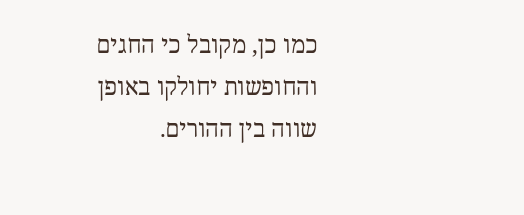כמו כן, מקובל כי החגים והחופשות יחולקו באופן שווה בין ההורים.